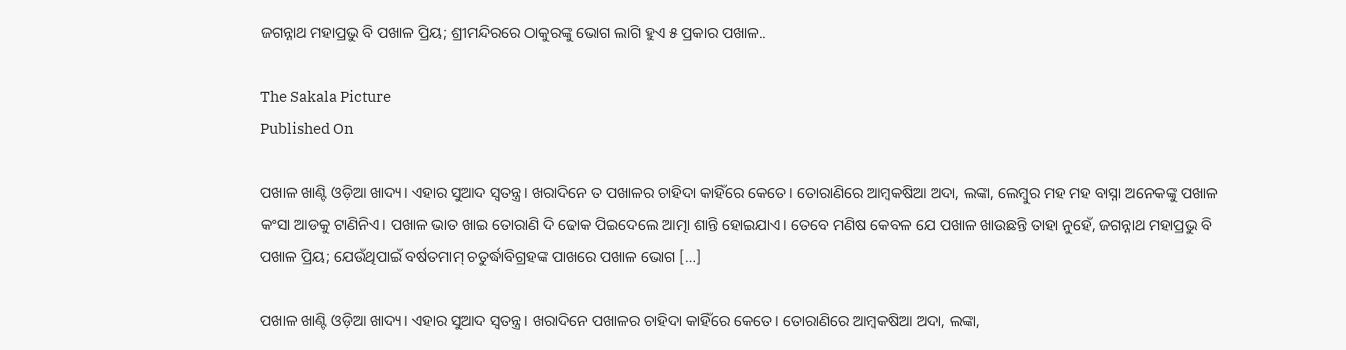ଜଗନ୍ନାଥ ମହାପ୍ରଭୁ ବି ପଖାଳ ପ୍ରିୟ; ଶ୍ରୀମନ୍ଦିରରେ ଠାକୁରଙ୍କୁ ଭୋଗ ଲାଗି ହୁଏ ୫ ପ୍ରକାର ପଖାଳ..

The Sakala Picture
Published On

ପଖାଳ ଖାଣ୍ଟି ଓଡ଼ିଆ ଖାଦ୍ୟ। ଏହାର ସୁଆଦ ସ୍ୱତନ୍ତ୍ର। ଖରାଦିନେ ତ ପଖାଳର ଚାହିଦା କାହିଁରେ କେତେ। ତୋରାଣିରେ ଆମ୍ବକଷିଆ ଅଦା, ଲଙ୍କା, ଲେମ୍ବୁର ମହ ମହ ବାସ୍ନା ଅନେକଙ୍କୁ ପଖାଳ କଂସା ଆଡକୁ ଟାଣିନିଏ। ପଖାଳ ଭାତ ଖାଇ ତୋରାଣି ଦି ଢୋକ ପିଇଦେଲେ ଆତ୍ମା ଶାନ୍ତି ହୋଇଯାଏ। ତେବେ ମଣିଷ କେବଳ ଯେ ପଖାଳ ଖାଉଛନ୍ତି ତାହା ନୁହେଁ, ଜଗନ୍ନାଥ ମହାପ୍ରଭୁ ବି ପଖାଳ ପ୍ରିୟ; ଯେଉଁଥିପାଇଁ ବର୍ଷତମାମ୍‍ ଚତୁର୍ଦ୍ଧାବିଗ୍ରହଙ୍କ ପାଖରେ ପଖାଳ ଭୋଗ […]

ପଖାଳ ଖାଣ୍ଟି ଓଡ଼ିଆ ଖାଦ୍ୟ। ଏହାର ସୁଆଦ ସ୍ୱତନ୍ତ୍ର। ଖରାଦିନେ ପଖାଳର ଚାହିଦା କାହିଁରେ କେତେ। ତୋରାଣିରେ ଆମ୍ବକଷିଆ ଅଦା, ଲଙ୍କା,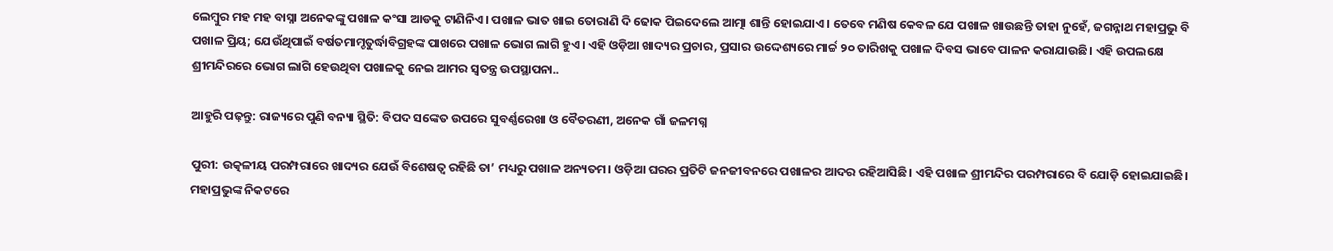ଲେମ୍ବୁର ମହ ମହ ବାସ୍ନା ଅନେକଙ୍କୁ ପଖାଳ କଂସା ଆଡକୁ ଟାଣିନିଏ। ପଖାଳ ଭାତ ଖାଇ ତୋରାଣି ଦି ଢୋକ ପିଇଦେଲେ ଆତ୍ମା ଶାନ୍ତି ହୋଇଯାଏ। ତେବେ ମଣିଷ କେବଳ ଯେ ପଖାଳ ଖାଉଛନ୍ତି ତାହା ନୁହେଁ, ଜଗନ୍ନାଥ ମହାପ୍ରଭୁ ବି ପଖାଳ ପ୍ରିୟ; ଯେଉଁଥିପାଇଁ ବର୍ଷତମାମ୍ଚତୁର୍ଦ୍ଧାବିଗ୍ରହଙ୍କ ପାଖରେ ପଖାଳ ଭୋଗ ଲାଗି ହୁଏ। ଏହି ଓଡ଼ିଆ ଖାଦ୍ୟର ପ୍ରଚାର, ପ୍ରସାର ଉଦ୍ଦେଶ୍ୟରେ ମାର୍ଚ୍ଚ ୨୦ ତାରିଖକୁ ପଖାଳ ଦିବସ ଭାବେ ପାଳନ କରାଯାଉଛି। ଏହି ଉପଲକ୍ଷେ ଶ୍ରୀମନ୍ଦିରରେ ଭୋଗ ଲାଗି ହେଉଥିବା ପଖାଳକୁ ନେଇ ଆମର ସ୍ୱତନ୍ତ୍ର ଉପସ୍ଥାପନା..

ଆହୁରି ପଢ଼ନ୍ତୁ: ରାଜ୍ୟରେ ପୁଣି ବନ୍ୟା ସ୍ଥିତି: ବିପଦ ସଙ୍କେତ ଉପରେ ସୁବର୍ଣ୍ଣରେଖା ଓ ବୈତରଣୀ, ଅନେକ ଗାଁ ଜଳମଗ୍ନ

ପୁରୀ: ଉତ୍କଳୀୟ ପରମ୍ପରାରେ ଖାଦ୍ୟର ଯେଉଁ ବିଶେଷତ୍ୱ ରହିଛି ତା’ ମଧ୍ୟରୁ ପଖାଳ ଅନ୍ୟତମ। ଓଡ଼ିଆ ଘରର ପ୍ରତିଟି ଜନଜୀବନରେ ପଖାଳର ଆଦର ରହିଆସିଛି। ଏହି ପଖାଳ ଶ୍ରୀମନ୍ଦିର ପରମ୍ପରାରେ ବି ଯୋଡ଼ି ହୋଇଯାଇଛି। ମହାପ୍ରଭୁଙ୍କ ନିକଟରେ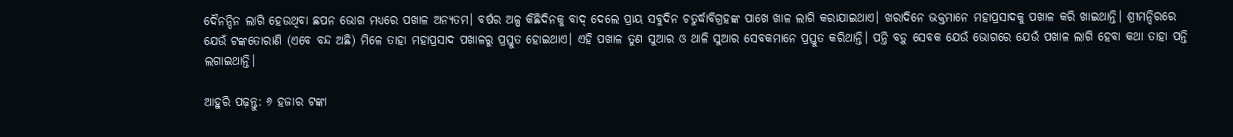ଦୈନନ୍ଦିନ ଲାଗି ହେଉଥିବା ଛପନ ଭୋଗ ମଧ୍ୟରେ ପଖାଳ ଅନ୍ୟତମ। ବର୍ଷର ଅଳ୍ପ କିଛିଦିନକୁ ବାଦ୍‍ ଦେଲେ ପ୍ରାୟ ସବୁଦିନ ଚତୁର୍ଦ୍ଧାବିଗ୍ରହଙ୍କ ପାଖେ ଖାଳ ଲାଗି କରାଯାଇଥାଏ। ଖରାଦିନେ ଭକ୍ତମାନେ ମହାପ୍ରସାଦକୁ ପଖାଳ କରି ଖାଇଥାନ୍ତି। ଶ୍ରୀମନ୍ଦିରରେ ଯେଉଁ ଟଙ୍କତୋରାଣି (ଏବେ ବନ୍ଦ ଅଛି) ମିଳେ ତାହା ମହାପ୍ରସାଦ ପଖାଳରୁ ପ୍ରସ୍ତୁତ ହୋଇଥାଏ। ଏହି ପଖାଳ ତୁଣ ସୁଆର ଓ ଥାଳି ସୁଆର ସେବକମାନେ ପ୍ରସ୍ତୁତ କରିଥାନ୍ତି। ପନ୍ତି ବଡ଼ୁ ସେବକ ଯେଉଁ ଭୋଗରେ ଯେଉଁ ପଖାଳ ଲାଗି ହେବା କଥା ତାହା ପନ୍ତି ଲଗାଇଥାନ୍ତି।

ଆହୁରି ପଢ଼ନ୍ତୁ: ୬ ହଜାର ଟଙ୍କା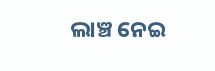ଲାଞ୍ଚ ନେଇ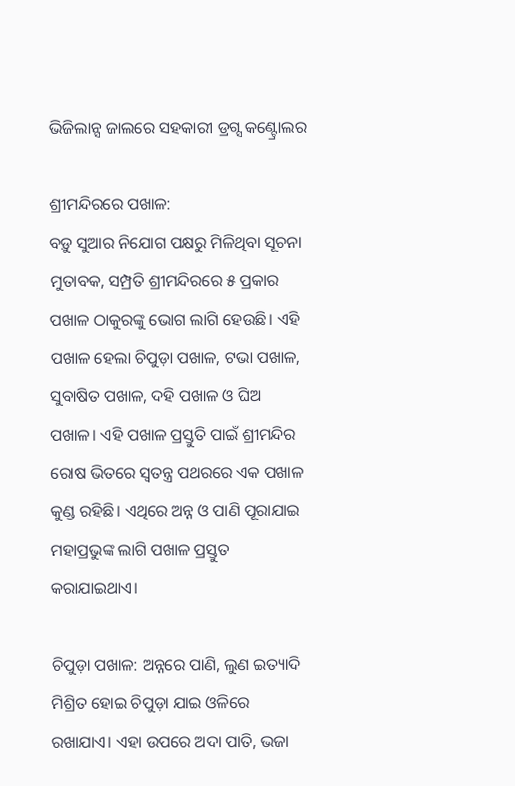ଭିଜିଲାନ୍ସ ଜାଲରେ ସହକାରୀ ଡ୍ରଗ୍ସ କଣ୍ଟ୍ରୋଲର

ଶ୍ରୀମନ୍ଦିରରେ ପଖାଳ:
ବଡ଼ୁ ସୁଆର ନିଯୋଗ ପକ୍ଷରୁ ମିଳିଥିବା ସୂଚନା ମୁତାବକ, ସମ୍ପ୍ରତି ଶ୍ରୀମନ୍ଦିରରେ ୫ ପ୍ରକାର ପଖାଳ ଠାକୁରଙ୍କୁ ଭୋଗ ଲାଗି ହେଉଛି। ଏହି ପଖାଳ ହେଲା ଚିପୁଡ଼ା ପଖାଳ, ଟଭା ପଖାଳ, ସୁବାଷିତ ପଖାଳ, ଦହି ପଖାଳ ଓ ଘିଅ ପଖାଳ। ଏହି ପଖାଳ ପ୍ରସ୍ତୁତି ପାଇଁ ଶ୍ରୀମନ୍ଦିର ରୋଷ ଭିତରେ ସ୍ୱତନ୍ତ୍ର ପଥରରେ ଏକ ପଖାଳ କୁଣ୍ଡ ରହିଛି। ଏଥିରେ ଅନ୍ନ ଓ ପାଣି ପୂରାଯାଇ ମହାପ୍ରଭୁଙ୍କ ଲାଗି ପଖାଳ ପ୍ରସ୍ତୁତ କରାଯାଇଥାଏ।

ଚିପୁଡ଼ା ପଖାଳ: ଅନ୍ନରେ ପାଣି, ଲୁଣ ଇତ୍ୟାଦି ମିଶ୍ରିତ ହୋଇ ଚିପୁଡ଼ା ଯାଇ ଓଳିରେ ରଖାଯାଏ। ଏହା ଉପରେ ଅଦା ପାତି, ଭଜା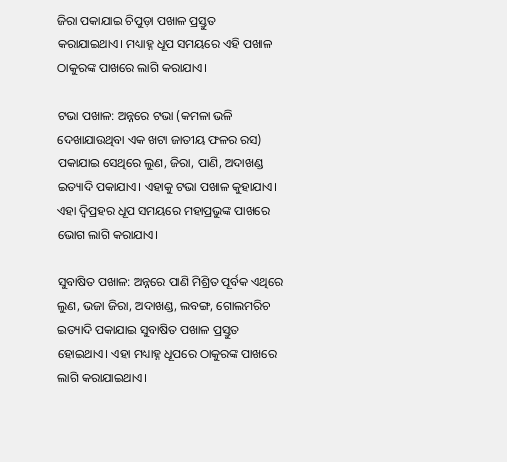ଜିରା ପକାଯାଇ ଚିପୁଡ଼ା ପଖାଳ ପ୍ରସ୍ତୁତ କରାଯାଇଥାଏ। ମଧ୍ୟାହ୍ନ ଧୂପ ସମୟରେ ଏହି ପଖାଳ ଠାକୁରଙ୍କ ପାଖରେ ଲାଗି କରାଯାଏ।

ଟଭା ପଖାଳ: ଅନ୍ନରେ ଟଭା (କମଳା ଭଳି ଦେଖାଯାଉଥିବା ଏକ ଖଟା ଜାତୀୟ ଫଳର ରସ) ପକାଯାଇ ସେଥିରେ ଲୁଣ, ଜିରା, ପାଣି, ଅଦାଖଣ୍ଡ ଇତ୍ୟାଦି ପକାଯାଏ। ଏହାକୁ ଟଭା ପଖାଳ କୁହାଯାଏ। ଏହା ଦ୍ୱିପ୍ରହର ଧୂପ ସମୟରେ ମହାପ୍ରଭୁଙ୍କ ପାଖରେ ଭୋଗ ଲାଗି କରାଯାଏ।

ସୁବାଷିତ ପଖାଳ: ଅନ୍ନରେ ପାଣି ମିଶ୍ରିତ ପୂର୍ବକ ଏଥିରେ ଲୁଣ, ଭଜା ଜିରା, ଅଦାଖଣ୍ଡ, ଲବଙ୍ଗ, ଗୋଲମରିଚ ଇତ୍ୟାଦି ପକାଯାଇ ସୁବାଷିତ ପଖାଳ ପ୍ରସ୍ତୁତ ହୋଇଥାଏ। ଏହା ମଧ୍ୟାହ୍ନ ଧୂପରେ ଠାକୁରଙ୍କ ପାଖରେ ଲାଗି କରାଯାଇଥାଏ।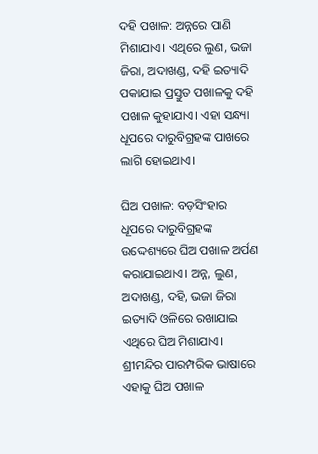ଦହି ପଖାଳ: ଅନ୍ନରେ ପାଣି ମିଶାଯାଏ। ଏଥିରେ ଲୁଣ, ଭଜା ଜିରା, ଅଦାଖଣ୍ଡ, ଦହି ଇତ୍ୟାଦି ପକାଯାଇ ପ୍ରସ୍ତୁତ ପଖାଳକୁ ଦହି ପଖାଳ କୁହାଯାଏ। ଏହା ସନ୍ଧ୍ୟା ଧୂପରେ ଦାରୁବିଗ୍ରହଙ୍କ ପାଖରେ ଲାଗି ହୋଇଥାଏ।

ଘିଅ ପଖାଳ: ବଡ଼ସିଂହାର ଧୂପରେ ଦାରୁବିଗ୍ରହଙ୍କ ଉଦ୍ଦେଶ୍ୟରେ ଘିଅ ପଖାଳ ଅର୍ପଣ କରାଯାଇଥାଏ। ଅନ୍ନ, ଲୁଣ, ଅଦାଖଣ୍ଡ, ଦହି, ଭଜା ଜିରା ଇତ୍ୟାଦି ଓଳିରେ ରଖାଯାଇ ଏଥିରେ ଘିଅ ମିଶାଯାଏ। ଶ୍ରୀମନ୍ଦିର ପାରମ୍ପରିକ ଭାଷାରେ ଏହାକୁ ଘିଅ ପଖାଳ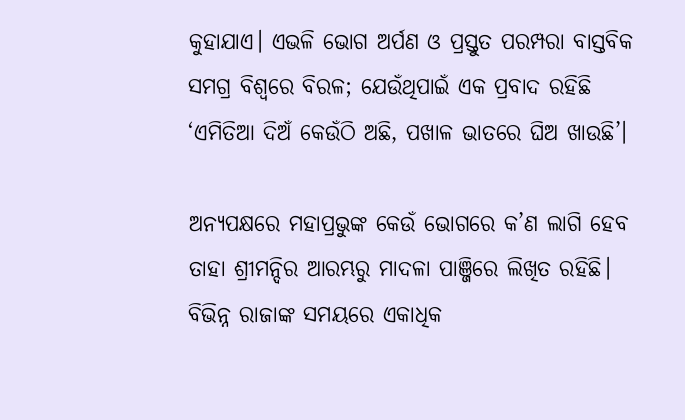କୁହାଯାଏ। ଏଭଳି ଭୋଗ ଅର୍ପଣ ଓ ପ୍ରସ୍ତୁତ ପରମ୍ପରା ବାସ୍ତବିକ ସମଗ୍ର ବିଶ୍ୱରେ ବିରଳ; ଯେଉଁଥିପାଇଁ ଏକ ପ୍ରବାଦ ରହିଛି ‘ଏମିତିଆ ଦିଅଁ କେଉଁଠି ଅଛି, ପଖାଳ ଭାତରେ ଘିଅ ଖାଉଛି’।

ଅନ୍ୟପକ୍ଷରେ ମହାପ୍ରଭୁଙ୍କ କେଉଁ ଭୋଗରେ କ’ଣ ଲାଗି ହେବ ତାହା ଶ୍ରୀମନ୍ଦିର ଆରମ୍ଭରୁ ମାଦଳା ପାଞ୍ଜିରେ ଲିଖିତ ରହିଛି। ବିଭିନ୍ନ ରାଜାଙ୍କ ସମୟରେ ଏକାଧିକ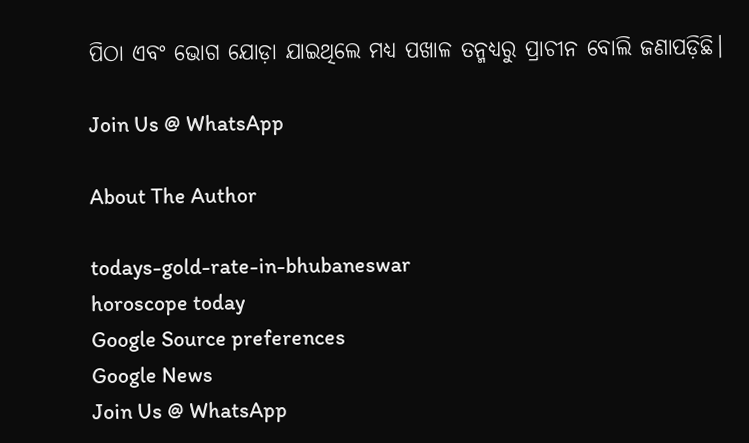ପିଠା ଏବଂ ଭୋଗ ଯୋଡ଼ା ଯାଇଥିଲେ ମଧ୍ୟ ପଖାଳ ତନ୍ମଧ୍ୟରୁ ପ୍ରାଚୀନ ବୋଲି ଜଣାପଡ଼ିଛି।

Join Us @ WhatsApp

About The Author

todays-gold-rate-in-bhubaneswar
horoscope today
Google Source preferences
Google News
Join Us @ WhatsApp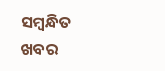ସମ୍ବନ୍ଧିତ ଖବର